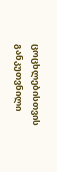ცოცხლებისთვის განკუთვნილი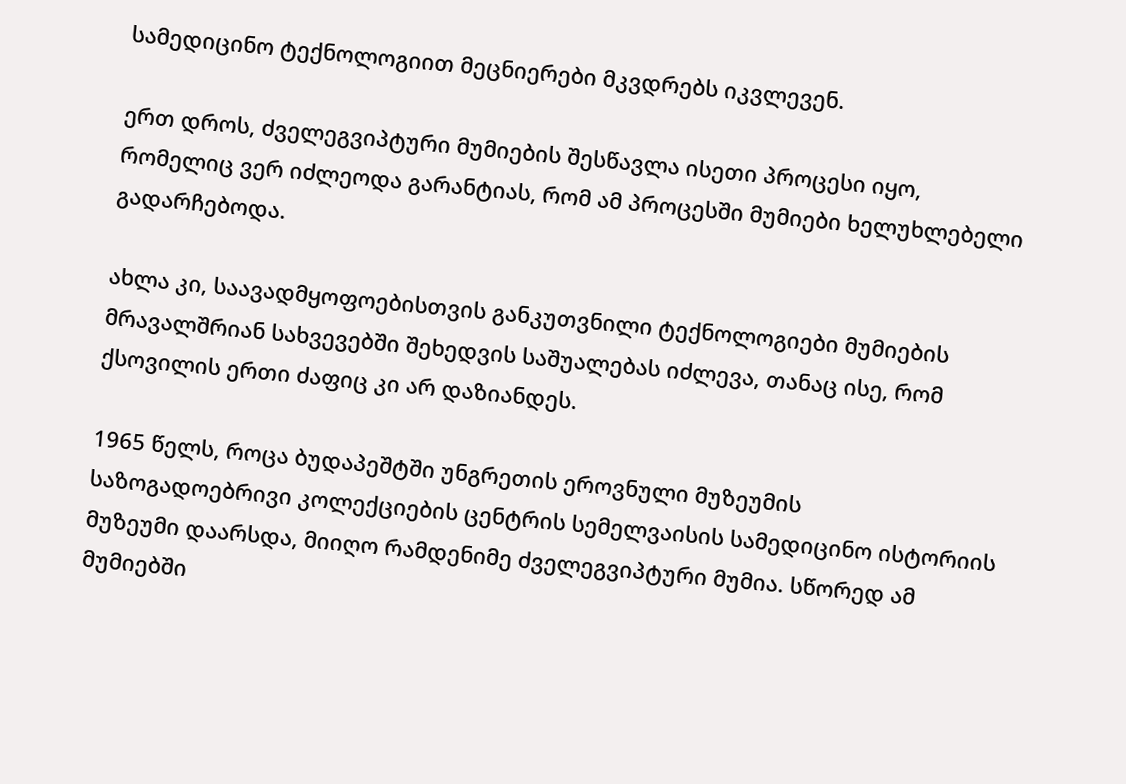სამედიცინო ტექნოლოგიით მეცნიერები მკვდრებს იკვლევენ.

ერთ დროს, ძველეგვიპტური მუმიების შესწავლა ისეთი პროცესი იყო, რომელიც ვერ იძლეოდა გარანტიას, რომ ამ პროცესში მუმიები ხელუხლებელი გადარჩებოდა.

ახლა კი, საავადმყოფოებისთვის განკუთვნილი ტექნოლოგიები მუმიების მრავალშრიან სახვევებში შეხედვის საშუალებას იძლევა, თანაც ისე, რომ ქსოვილის ერთი ძაფიც კი არ დაზიანდეს.

1965 წელს, როცა ბუდაპეშტში უნგრეთის ეროვნული მუზეუმის საზოგადოებრივი კოლექციების ცენტრის სემელვაისის სამედიცინო ისტორიის მუზეუმი დაარსდა, მიიღო რამდენიმე ძველეგვიპტური მუმია. სწორედ ამ მუმიებში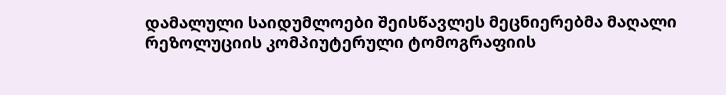დამალული საიდუმლოები შეისწავლეს მეცნიერებმა მაღალი რეზოლუციის კომპიუტერული ტომოგრაფიის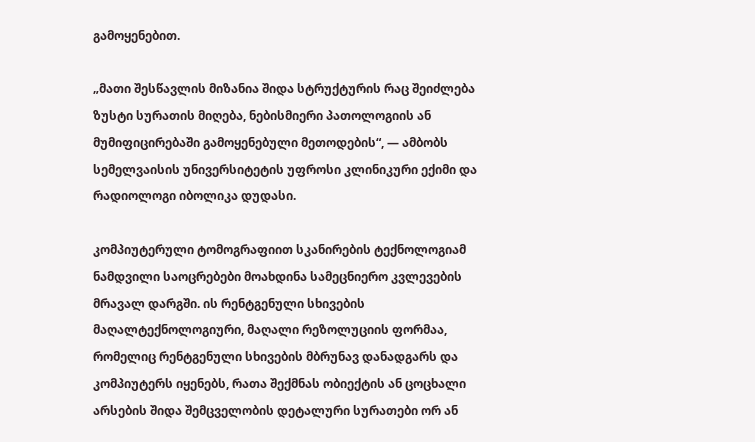გამოყენებით.

„მათი შესწავლის მიზანია შიდა სტრუქტურის რაც შეიძლება ზუსტი სურათის მიღება, ნებისმიერი პათოლოგიის ან მუმიფიცირებაში გამოყენებული მეთოდების“, — ამბობს სემელვაისის უნივერსიტეტის უფროსი კლინიკური ექიმი და რადიოლოგი იბოლიკა დუდასი.

კომპიუტერული ტომოგრაფიით სკანირების ტექნოლოგიამ ნამდვილი საოცრებები მოახდინა სამეცნიერო კვლევების მრავალ დარგში. ის რენტგენული სხივების მაღალტექნოლოგიური, მაღალი რეზოლუციის ფორმაა, რომელიც რენტგენული სხივების მბრუნავ დანადგარს და კომპიუტერს იყენებს, რათა შექმნას ობიექტის ან ცოცხალი არსების შიდა შემცველობის დეტალური სურათები ორ ან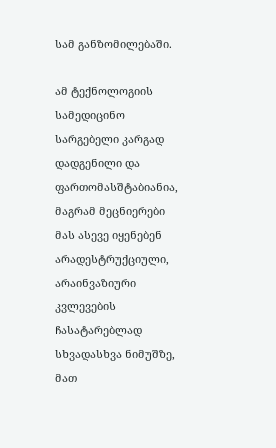სამ განზომილებაში.

ამ ტექნოლოგიის სამედიცინო სარგებელი კარგად დადგენილი და ფართომასშტაბიანია, მაგრამ მეცნიერები მას ასევე იყენებენ არადესტრუქციული, არაინვაზიური კვლევების ჩასატარებლად სხვადასხვა ნიმუშზე, მათ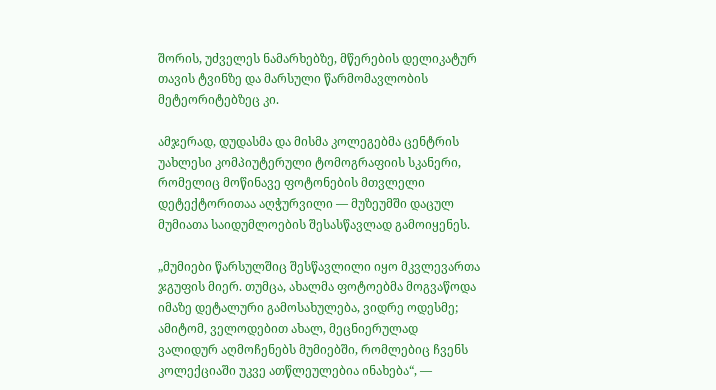შორის, უძველეს ნამარხებზე, მწერების დელიკატურ თავის ტვინზე და მარსული წარმომავლობის მეტეორიტებზეც კი.

ამჯერად, დუდასმა და მისმა კოლეგებმა ცენტრის უახლესი კომპიუტერული ტომოგრაფიის სკანერი, რომელიც მოწინავე ფოტონების მთვლელი დეტექტორითაა აღჭურვილი — მუზეუმში დაცულ მუმიათა საიდუმლოების შესასწავლად გამოიყენეს.

„მუმიები წარსულშიც შესწავლილი იყო მკვლევართა ჯგუფის მიერ. თუმცა, ახალმა ფოტოებმა მოგვაწოდა იმაზე დეტალური გამოსახულება, ვიდრე ოდესმე; ამიტომ, ველოდებით ახალ, მეცნიერულად ვალიდურ აღმოჩენებს მუმიებში, რომლებიც ჩვენს კოლექციაში უკვე ათწლეულებია ინახება“, —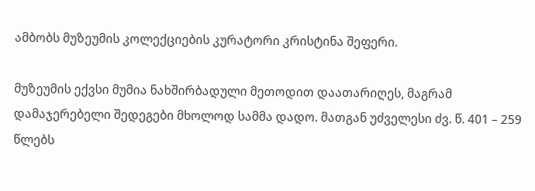ამბობს მუზეუმის კოლექციების კურატორი კრისტინა შეფერი.

მუზეუმის ექვსი მუმია ნახშირბადული მეთოდით დაათარიღეს, მაგრამ დამაჯერებელი შედეგები მხოლოდ სამმა დადო. მათგან უძველესი ძვ. წ. 401 – 259 წლებს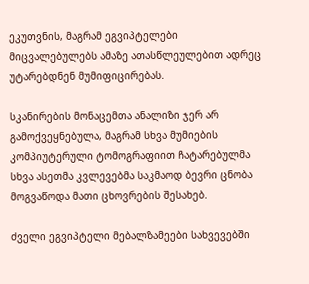ეკუთვნის, მაგრამ ეგვიპტელები მიცვალებულებს ამაზე ათასწლეულებით ადრეც უტარებდნენ მუმიფიცირებას.

სკანირების მონაცემთა ანალიზი ჯერ არ გამოქვეყნებულა, მაგრამ სხვა მუმიების კომპიუტერული ტომოგრაფიით ჩატარებულმა სხვა ასეთმა კვლევებმა საკმაოდ ბევრი ცნობა მოგვაწოდა მათი ცხოვრების შესახებ.

ძველი ეგვიპტელი მებალზამეები სახვევებში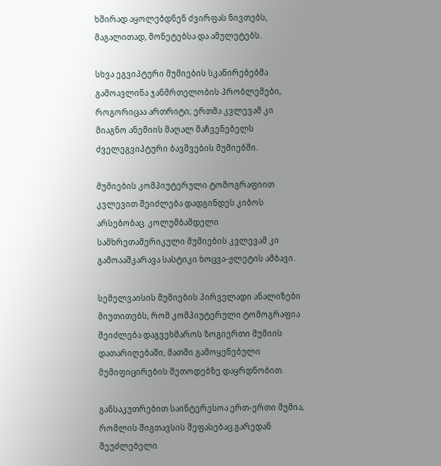ხშირად აყოლებდნენ ძვირფას ნივთებს, მაგალითად, მონეტებსა და ამულეტებს.

სხვა ეგვიპტური მუმიების სკანირებებმა გამოავლინა ჯანმრთელობის პრობლემები, როგორიცაა ართრიტი; ერთმა კვლევამ კი მიაგნო ანემიის მაღალ მაჩვენებელს ძველეგვიპტური ბავშვების მუმიებში.

მუმიების კომპიუტერული ტომოგრაფიით კვლევით შეიძლება დადგინდეს კიბოს არსებობაც. კოლუმბამდელი სამხრეთამერიკული მუმიების კვლევამ კი გამოააშკარავა სასტიკი ხოცვა-ჟლეტის ამბავი.

სემელვაისის მუმიების პირველადი ანალიზები მიუთითებს, რომ კომპიუტერული ტომოგრაფია შეიძლება დაგვეხმაროს ზოგიერთი მუმიის დათარიღებაში, მათში გამოყენებული მუმიფიცირების მეთოდებზე დაყრდნობით.

განსაკუთრებით საინტერესოა ერთ-ერთი მუმია, რომლის შიგთავსის შეფასებაც გარედან შეუძლებელი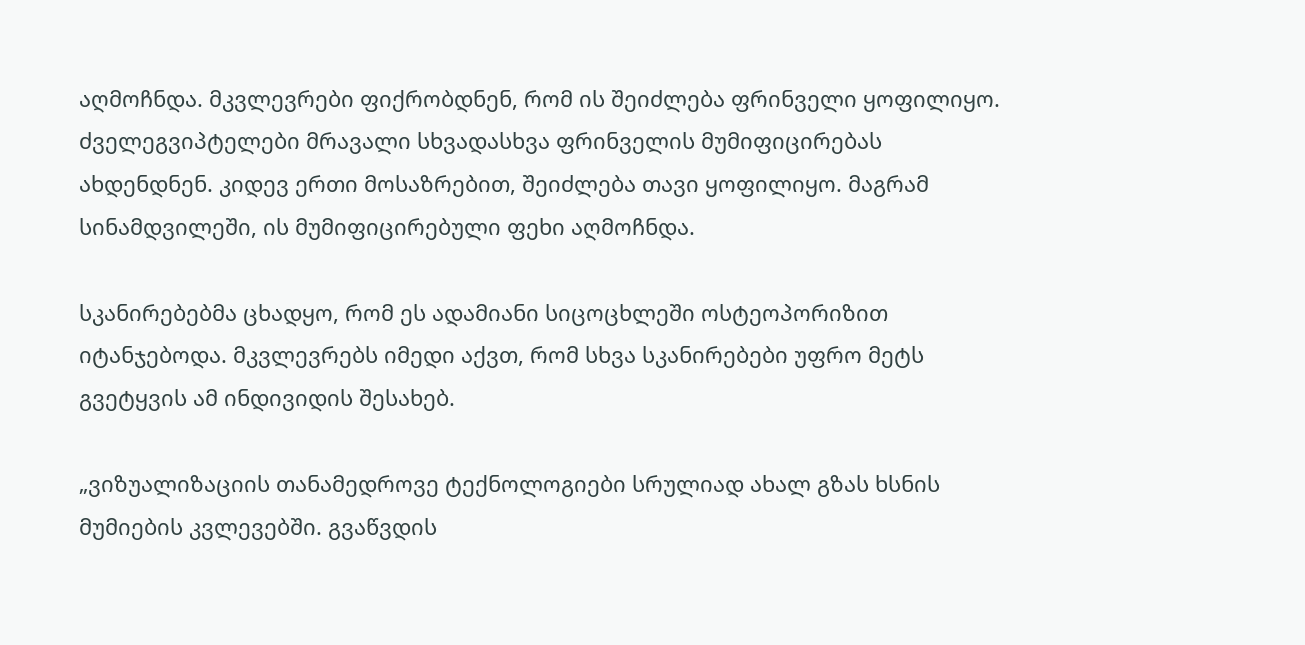აღმოჩნდა. მკვლევრები ფიქრობდნენ, რომ ის შეიძლება ფრინველი ყოფილიყო. ძველეგვიპტელები მრავალი სხვადასხვა ფრინველის მუმიფიცირებას ახდენდნენ. კიდევ ერთი მოსაზრებით, შეიძლება თავი ყოფილიყო. მაგრამ სინამდვილეში, ის მუმიფიცირებული ფეხი აღმოჩნდა.

სკანირებებმა ცხადყო, რომ ეს ადამიანი სიცოცხლეში ოსტეოპორიზით იტანჯებოდა. მკვლევრებს იმედი აქვთ, რომ სხვა სკანირებები უფრო მეტს გვეტყვის ამ ინდივიდის შესახებ.

„ვიზუალიზაციის თანამედროვე ტექნოლოგიები სრულიად ახალ გზას ხსნის მუმიების კვლევებში. გვაწვდის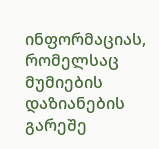ინფორმაციას, რომელსაც მუმიების დაზიანების გარეშე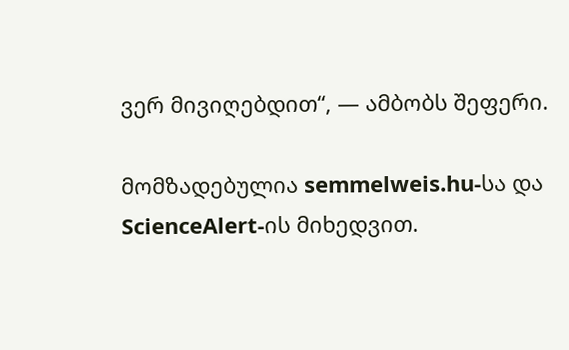ვერ მივიღებდით“, — ამბობს შეფერი.

მომზადებულია semmelweis.hu-სა და ScienceAlert-ის მიხედვით.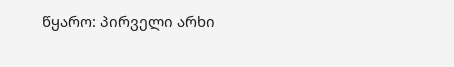წყარო: პირველი არხი